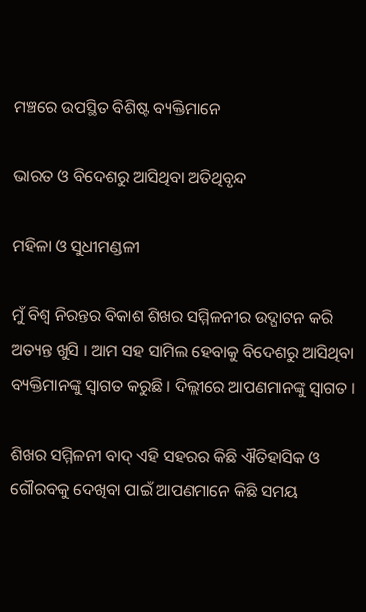ମଞ୍ଚରେ ଉପସ୍ଥିତ ବିଶିଷ୍ଟ ବ୍ୟକ୍ତିମାନେ

ଭାରତ ଓ ବିଦେଶରୁ ଆସିଥିବା ଅତିଥିବୃନ୍ଦ

ମହିଳା ଓ ସୁଧୀମଣ୍ଡଳୀ

ମୁଁ ବିଶ୍ୱ ନିରନ୍ତର ବିକାଶ ଶିଖର ସମ୍ମିଳନୀର ଉଦ୍ଘାଟନ କରି ଅତ୍ୟନ୍ତ ଖୁସି । ଆମ ସହ ସାମିଲ ହେବାକୁ ବିଦେଶରୁ ଆସିଥିବା ବ୍ୟକ୍ତିମାନଙ୍କୁ ସ୍ୱାଗତ କରୁଛି । ଦିଲ୍ଲୀରେ ଆପଣମାନଙ୍କୁ ସ୍ୱାଗତ ।

ଶିଖର ସମ୍ମିଳନୀ ବାଦ୍ ଏହି ସହରର କିଛି ଐତିହାସିକ ଓ ଗୌରବକୁ ଦେଖିବା ପାଇଁ ଆପଣମାନେ କିଛି ସମୟ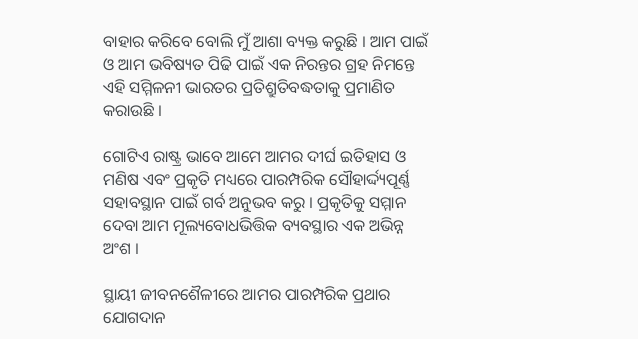ବାହାର କରିବେ ବୋଲି ମୁଁ ଆଶା ବ୍ୟକ୍ତ କରୁଛି । ଆମ ପାଇଁ ଓ ଆମ ଭବିଷ୍ୟତ ପିଢି ପାଇଁ ଏକ ନିରନ୍ତର ଗ୍ରହ ନିମନ୍ତେ ଏହି ସମ୍ମିଳନୀ ଭାରତର ପ୍ରତିଶ୍ରୁତିବଦ୍ଧତାକୁ ପ୍ରମାଣିତ କରାଉଛି ।

ଗୋଟିଏ ରାଷ୍ଟ୍ର ଭାବେ ଆମେ ଆମର ଦୀର୍ଘ ଇତିହାସ ଓ ମଣିଷ ଏବଂ ପ୍ରକୃତି ମଧ୍ୟରେ ପାରମ୍ପରିକ ସୌହାର୍ଦ୍ଦ୍ୟପୂର୍ଣ୍ଣ ସହାବସ୍ଥାନ ପାଇଁ ଗର୍ବ ଅନୁଭବ କରୁ । ପ୍ରକୃତିକୁ ସମ୍ମାନ ଦେବା ଆମ ମୂଲ୍ୟବୋଧଭିତ୍ତିକ ବ୍ୟବସ୍ଥାର ଏକ ଅଭିନ୍ନ ଅଂଶ ।

ସ୍ଥାୟୀ ଜୀବନଶୈଳୀରେ ଆମର ପାରମ୍ପରିକ ପ୍ରଥାର ଯୋଗଦାନ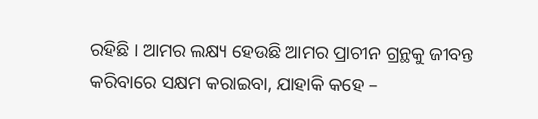ରହିଛି । ଆମର ଲକ୍ଷ୍ୟ ହେଉଛି ଆମର ପ୍ରାଚୀନ ଗ୍ରନ୍ଥକୁ ଜୀବନ୍ତ କରିବାରେ ସକ୍ଷମ କରାଇବା, ଯାହାକି କହେ –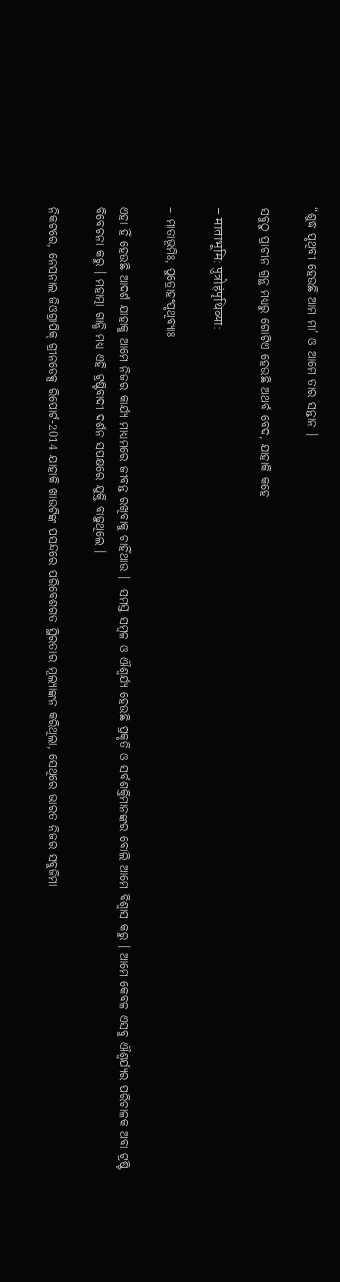“ଶୁଦ୍ଧ ପୃଥିବୀ ହେଉଛି ଆମ ମା’ ଓ ଆମେ ତାର ସନ୍ତାନ ।

ସବୁଠୁ ପ୍ରାଚୀନ ଗ୍ରନ୍ଥ ମଧ୍ୟରୁ ଗୋଟିଏ ହେଉଛି ଅଥର୍ବ ବେଦ, ଯାହାକି କହେ

– माताभूमि: पुत्रोहंपृथिव्या:

– ମାତାଭୂମିଃ, ପୁତ୍ରୋହଂପୃଥିବ୍ୟାଃ

ଏହା ହିଁ ହେଉଛି ଆଦର୍ଶ ଯାହାକୁ ଆମେ ନିଜର କାର୍ଯ୍ୟ ମାଧ୍ୟମରେ ଜୀବନ୍ତ ରଖିବାକୁ ଚାହିଁଥାଉ ।  ସମସ୍ତ ସମ୍ବଳ ଓ ଐଶ୍ୱର୍ଯ୍ୟ ହେଉଛି ପ୍ରକୃତି ଓ ସର୍ବଶକ୍ତିମାନଙ୍କର ବୋଲି ଆମେ ବିଶ୍ୱାସ କରୁ । ଆମେ କେବଳ ଏସବୁ ଐଶ୍ୱର୍ଯ୍ୟର ପରିଚାଳକ ଅବା ଟ୍ରଷ୍ଟି ବିବେଚନା କରୁ । ମହାତ୍ମା ଗାନ୍ଧି ମଧ୍ୟ ଏହି ଟ୍ରଷ୍ଟିବାଦୀ ଦର୍ଶନ ସପକ୍ଷରେ ଯୁକ୍ତି ବାଢ଼ୁଥିଲେ ।

ନିକଟରେ, ନେସନାଲ ଜିଓଗ୍ରାପିକ୍ ଗ୍ରୀନଡେକ୍ସ ରିପୋର୍ଟ-2014 ଯାହାକି ଖାଉଟିଙ୍କ ପସନ୍ଦରେ ପରିବେଶଗତ ସ୍ଥିରତାର ମୂଲ୍ୟାଙ୍କନ କରିଥିଲା, ସେଥିରେ ଭାରତ ନିଜର ସବୁଜିମା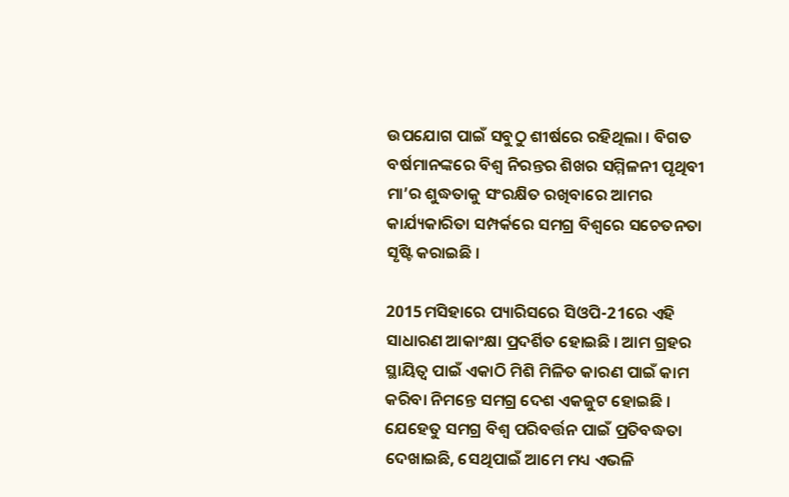ଉପଯୋଗ ପାଇଁ ସବୁଠୁ ଶୀର୍ଷରେ ରହିଥିଲା । ବିଗତ ବର୍ଷମାନଙ୍କରେ ବିଶ୍ୱ ନିରନ୍ତର ଶିଖର ସମ୍ମିଳନୀ ପୃଥିବୀ ମା’ର ଶୁଦ୍ଧତାକୁ ସଂରକ୍ଷିତ ରଖିବାରେ ଆମର କାର୍ଯ୍ୟକାରିତା ସମ୍ପର୍କରେ ସମଗ୍ର ବିଶ୍ୱରେ ସଚେତନତା ସୃଷ୍ଟି କରାଇଛି ।

2015ମସିହାରେ ପ୍ୟାରିସରେ ସିଓପି-21ରେ ଏହି ସାଧାରଣ ଆକାଂକ୍ଷା ପ୍ରଦର୍ଶିତ ହୋଇଛି । ଆମ ଗ୍ରହର ସ୍ଥାୟିତ୍ୱ ପାଇଁ ଏକାଠି ମିଶି ମିଳିତ କାରଣ ପାଇଁ କାମ କରିବା ନିମନ୍ତେ ସମଗ୍ର ଦେଶ ଏକଜୁଟ ହୋଇଛି । ଯେହେତୁ ସମଗ୍ର ବିଶ୍ୱ ପରିବର୍ତ୍ତନ ପାଇଁ ପ୍ରତିବଦ୍ଧତା ଦେଖାଇଛି, ସେଥିପାଇଁ ଆମେ ମଧ୍ୟ ଏଭଳି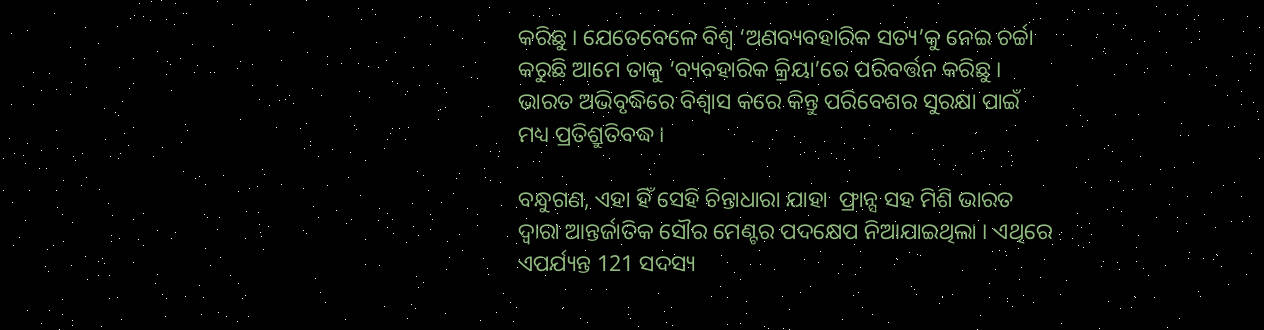କରିଛୁ । ଯେତେବେଳେ ବିଶ୍ୱ ‘ଅଣବ୍ୟବହାରିକ ସତ୍ୟ’କୁ ନେଇ ଚର୍ଚ୍ଚା କରୁଛି ଆମେ ତାକୁ ‘ବ୍ୟବହାରିକ କ୍ରିୟା’ରେ ପରିବର୍ତ୍ତନ କରିଛୁ । ଭାରତ ଅଭିବୃଦ୍ଧିରେ ବିଶ୍ୱାସ କରେ କିନ୍ତୁ ପରିବେଶର ସୁରକ୍ଷା ପାଇଁ ମଧ୍ୟ ପ୍ରତିଶ୍ରୁତିବଦ୍ଧ ।

ବନ୍ଧୁଗଣ, ଏହା ହିଁ ସେହି ଚିନ୍ତାଧାରା ଯାହା  ଫ୍ରାନ୍ସ ସହ ମିଶି ଭାରତ ଦ୍ୱାରା ଆନ୍ତର୍ଜାତିକ ସୌର ମେଣ୍ଟର ପଦକ୍ଷେପ ନିଆଯାଇଥିଲା । ଏଥିରେ ଏପର୍ଯ୍ୟନ୍ତ 121 ସଦସ୍ୟ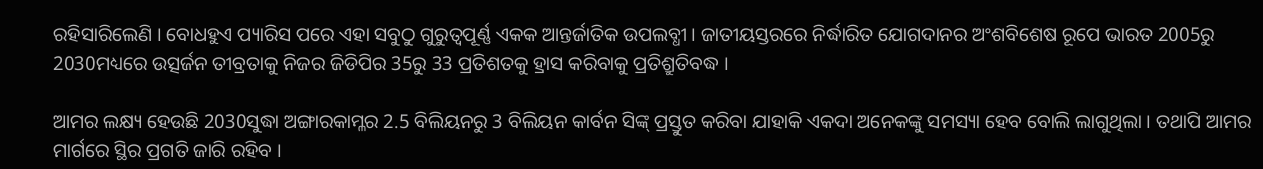ରହିସାରିଲେଣି । ବୋଧହୁଏ ପ୍ୟାରିସ ପରେ ଏହା ସବୁଠୁ ଗୁରୁତ୍ୱପୂର୍ଣ୍ଣ ଏକକ ଆନ୍ତର୍ଜାତିକ ଉପଲବ୍ଧୀ । ଜାତୀୟସ୍ତରରେ ନିର୍ଦ୍ଧାରିତ ଯୋଗଦାନର ଅଂଶବିଶେଷ ରୂପେ ଭାରତ 2005ରୁ 2030ମଧ୍ୟରେ ଉତ୍ସର୍ଜନ ତୀବ୍ରତାକୁ ନିଜର ଜିଡିପିର 35ରୁ 33 ପ୍ରତିଶତକୁ ହ୍ରାସ କରିବାକୁ ପ୍ରତିଶ୍ରୁତିବଦ୍ଧ ।

ଆମର ଲକ୍ଷ୍ୟ ହେଉଛି 2030ସୁଦ୍ଧା ଅଙ୍ଗାରକାମ୍ଳର 2.5 ବିଲିୟନରୁ 3 ବିଲିୟନ କାର୍ବନ ସିଙ୍କ୍ ପ୍ରସ୍ତୁତ କରିବା ଯାହାକି ଏକଦା ଅନେକଙ୍କୁ ସମସ୍ୟା ହେବ ବୋଲି ଲାଗୁଥିଲା । ତଥାପି ଆମର ମାର୍ଗରେ ସ୍ଥିର ପ୍ରଗତି ଜାରି ରହିବ ।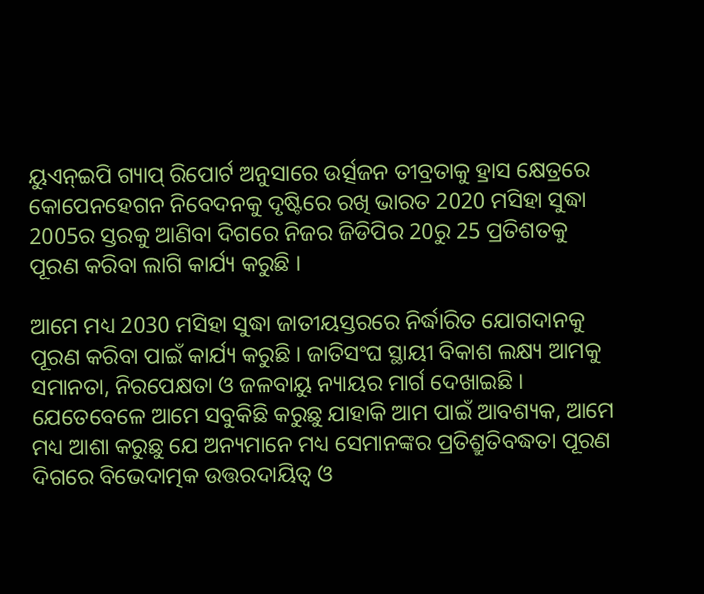ୟୁଏନ୍ଇପି ଗ୍ୟାପ୍ ରିପୋର୍ଟ ଅନୁସାରେ ଉର୍ତ୍ସଜନ ତୀବ୍ରତାକୁ ହ୍ରାସ କ୍ଷେତ୍ରରେ କୋପେନହେଗନ ନିବେଦନକୁ ଦୃଷ୍ଟିରେ ରଖି ଭାରତ 2020 ମସିହା ସୁଦ୍ଧା 2005ର ସ୍ତରକୁ ଆଣିବା ଦିଗରେ ନିଜର ଜିଡିପିର 20ରୁ 25 ପ୍ରତିଶତକୁ ପୂରଣ କରିବା ଲାଗି କାର୍ଯ୍ୟ କରୁଛି ।

ଆମେ ମଧ୍ୟ 2030 ମସିହା ସୁଦ୍ଧା ଜାତୀୟସ୍ତରରେ ନିର୍ଦ୍ଧାରିତ ଯୋଗଦାନକୁ ପୂରଣ କରିବା ପାଇଁ କାର୍ଯ୍ୟ କରୁଛି । ଜାତିସଂଘ ସ୍ଥାୟୀ ବିକାଶ ଲକ୍ଷ୍ୟ ଆମକୁ ସମାନତା, ନିରପେକ୍ଷତା ଓ ଜଳବାୟୁ ନ୍ୟାୟର ମାର୍ଗ ଦେଖାଇଛି । ଯେତେବେଳେ ଆମେ ସବୁକିଛି କରୁଛୁ ଯାହାକି ଆମ ପାଇଁ ଆବଶ୍ୟକ, ଆମେ ମଧ୍ୟ ଆଶା କରୁଛୁ ଯେ ଅନ୍ୟମାନେ ମଧ୍ୟ ସେମାନଙ୍କର ପ୍ରତିଶ୍ରୁତିବଦ୍ଧତା ପୂରଣ ଦିଗରେ ବିଭେଦାତ୍ମକ ଉତ୍ତରଦାୟିତ୍ୱ ଓ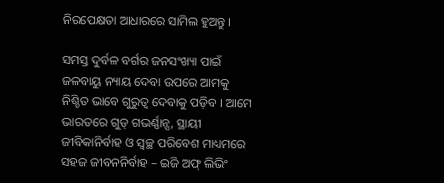ନିରପେକ୍ଷତା ଆଧାରରେ ସାମିଲ ହୁଅନ୍ତୁ ।

ସମସ୍ତ ଦୁର୍ବଳ ବର୍ଗର ଜନସଂଖ୍ୟା ପାଇଁ ଜଳବାୟୁ ନ୍ୟାୟ ଦେବା ଉପରେ ଆମକୁ ନିଶ୍ଚିତ ଭାବେ ଗୁରୁତ୍ୱ ଦେବାକୁ ପଡ଼ିବ । ଆମେ ଭାରତରେ ଗୁଡ୍ ଗଭର୍ଣ୍ଣାନ୍ସ, ସ୍ଥାୟୀ ଜୀବିକାନିର୍ବାହ ଓ ସ୍ୱଚ୍ଛ ପରିବେଶ ମାଧ୍ୟମରେ ସହଜ ଜୀବନନିର୍ବାହ – ଇଜି ଅଫ୍ ଲିଭିଂ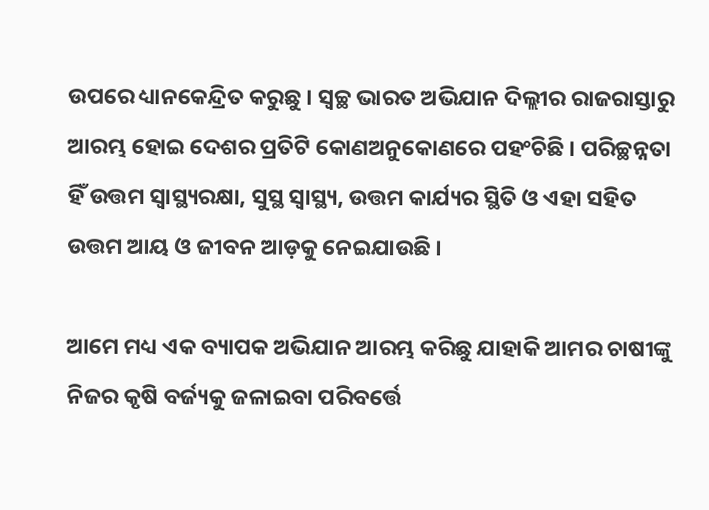ଉପରେ ଧ୍ୟାନକେନ୍ଦ୍ରିତ କରୁଛୁ । ସ୍ୱଚ୍ଛ ଭାରତ ଅଭିଯାନ ଦିଲ୍ଲୀର ରାଜରାସ୍ତାରୁ ଆରମ୍ଭ ହୋଇ ଦେଶର ପ୍ରତିଟି କୋଣଅନୁକୋଣରେ ପହଂଚିଛି । ପରିଚ୍ଛନ୍ନତା ହିଁ ଉତ୍ତମ ସ୍ୱାସ୍ଥ୍ୟରକ୍ଷା, ସୁସ୍ଥ ସ୍ୱାସ୍ଥ୍ୟ, ଉତ୍ତମ କାର୍ଯ୍ୟର ସ୍ଥିତି ଓ ଏହା ସହିତ ଉତ୍ତମ ଆୟ ଓ ଜୀବନ ଆଡ଼କୁ ନେଇଯାଉଛି ।

ଆମେ ମଧ୍ୟ ଏକ ବ୍ୟାପକ ଅଭିଯାନ ଆରମ୍ଭ କରିଛୁ ଯାହାକି ଆମର ଚାଷୀଙ୍କୁ ନିଜର କୃଷି ବର୍ଜ୍ୟକୁ ଜଳାଇବା ପରିବର୍ତ୍ତେ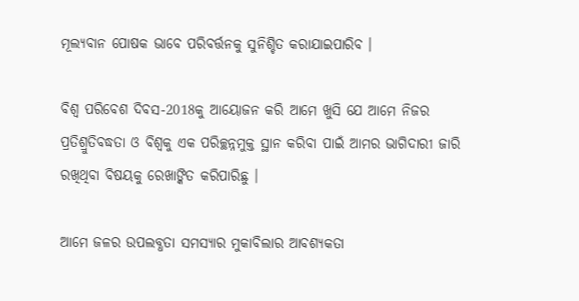ମୂଲ୍ୟବାନ ପୋଷକ ଭାବେ ପରିବର୍ତ୍ତନକୁ ସୁନିଶ୍ଚିତ କରାଯାଇପାରିବ ।

ବିଶ୍ୱ ପରିବେଶ ଦିବସ-2018କୁ ଆୟୋଜନ କରି ଆମେ ଖୁସି ଯେ ଆମେ ନିଜର ପ୍ରତିଶ୍ରୁତିବଦ୍ଧତା ଓ ବିଶ୍ୱକୁ ଏକ ପରିଚ୍ଛନ୍ନମୁକ୍ତ ସ୍ଥାନ କରିବା ପାଇଁ ଆମର ଭାଗିଦାରୀ ଜାରି ରଖିଥିବା ବିଷୟକୁ ରେଖାଙ୍କିତ କରିପାରିଛୁ ।

ଆମେ ଜଳର ଉପଲବ୍ଧତା ସମସ୍ୟାର ମୁକାବିଲାର ଆବଶ୍ୟକତା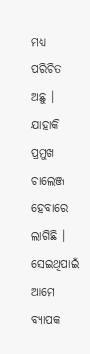ମଧ୍ୟ ପରିଚିତ ଅଛୁ । ଯାହାକି ପ୍ରମୁଖ ଚାଲେଞ୍ଜ ହେବାରେ ଲାଗିଛି । ସେଇଥିପାଇଁ ଆମେ ବ୍ୟାପକ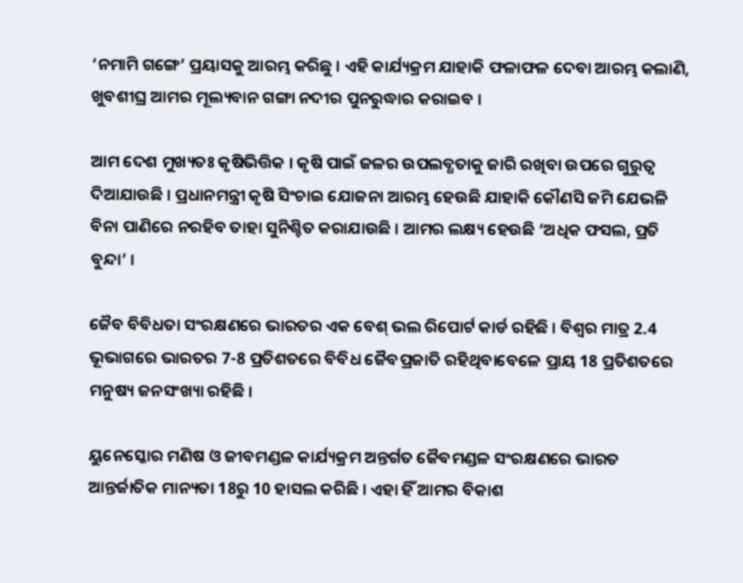‘ନମାମି ଗଙ୍ଗେ’ ପ୍ରୟାସକୁ ଆରମ୍ଭ କରିଛୁ । ଏହି କାର୍ଯ୍ୟକ୍ରମ ଯାହାକି ଫଳାଫଳ ଦେବା ଆରମ୍ଭ କଲାଣି, ଖୁବଶୀଘ୍ର ଆମର ମୂଲ୍ୟବାନ ଗଙ୍ଗା ନଦୀର ପୁନରୁଦ୍ଧାର କରାଇବ ।

ଆମ ଦେଶ ମୁଖ୍ୟତଃ କୃଷିଭିତ୍ତିକ । କୃଷି ପାଇଁ ଜଳର ଉପଲବ୍ଧତାକୁ ଜାରି ରଖିବା ଉପରେ ଗୁରୁତ୍ୱ ଦିଆଯାଉଛି । ପ୍ରଧାନମନ୍ତ୍ରୀ କୃଷି ସିଂଚାଇ ଯୋଜନା ଆରମ୍ଭ ହେଉଛି ଯାହାକି କୌଣସି ଜମି ଯେଭଳି ବିନା ପାଣିରେ ନରହିବ ତାହା ସୁନିଶ୍ଚିତ କରାଯାଉଛି । ଆମର ଲକ୍ଷ୍ୟ ହେଉଛି ‘ଅଧିକ ଫସଲ, ପ୍ରତି ବୁନ୍ଦା’ ।

ଜୈବ ବିବିଧତା ସଂରକ୍ଷଣରେ ଭାରତର ଏକ ବେଶ୍ ଭଲ ରିପୋର୍ଟ କାର୍ଡ ରହିଛି । ବିଶ୍ୱର ମାତ୍ର 2.4 ଭୂଭାଗରେ ଭାରତର 7-8 ପ୍ରତିଶତରେ ବିବିଧ ଜୈବପ୍ରଜାତି ରହିଥିବାବେଳେ ପ୍ରାୟ 18 ପ୍ରତିଶତରେ ମନୁଷ୍ୟ ଜନସଂଖ୍ୟା ରହିଛି ।

ୟୁନେସ୍କୋର ମଣିଷ ଓ ଜୀବମଣ୍ଡଳ କାର୍ଯ୍ୟକ୍ରମ ଅନ୍ତର୍ଗତ ଜୈବମଣ୍ଡଳ ସଂରକ୍ଷଣରେ ଭାରତ ଆନ୍ତର୍ଜାତିକ ମାନ୍ୟତା 18ରୁ 10 ହାସଲ କରିଛି । ଏହା ହିଁ ଆମର ବିକାଶ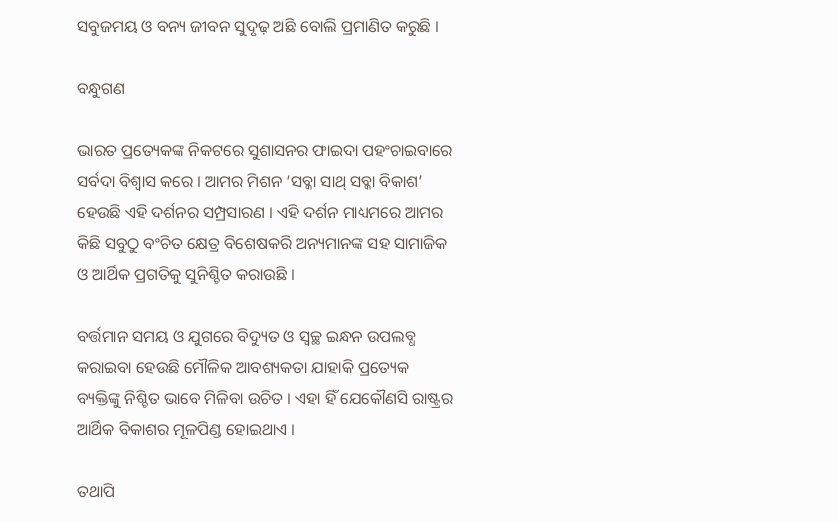ସବୁଜମୟ ଓ ବନ୍ୟ ଜୀବନ ସୁଦୃଢ଼ ଅଛି ବୋଲି ପ୍ରମାଣିତ କରୁଛି ।

ବନ୍ଧୁଗଣ

ଭାରତ ପ୍ରତ୍ୟେକଙ୍କ ନିକଟରେ ସୁଶାସନର ଫାଇଦା ପହଂଚାଇବାରେ ସର୍ବଦା ବିଶ୍ୱାସ କରେ । ଆମର ମିଶନ ‘ସବ୍କା ସାଥ୍ ସବ୍କା ବିକାଶ’ ହେଉଛି ଏହି ଦର୍ଶନର ସମ୍ପ୍ରସାରଣ । ଏହି ଦର୍ଶନ ମାଧ୍ୟମରେ ଆମର କିଛି ସବୁଠୁ ବଂଚିତ କ୍ଷେତ୍ର ବିଶେଷକରି ଅନ୍ୟମାନଙ୍କ ସହ ସାମାଜିକ ଓ ଆର୍ଥିକ ପ୍ରଗତିକୁ ସୁନିଶ୍ଚିତ କରାଉଛି ।

ବର୍ତ୍ତମାନ ସମୟ ଓ ଯୁଗରେ ବିଦ୍ୟୁତ ଓ ସ୍ଵଚ୍ଛ ଇନ୍ଧନ ଉପଲବ୍ଧ କରାଇବା ହେଉଛି ମୌଳିକ ଆବଶ୍ୟକତା ଯାହାକି ପ୍ରତ୍ୟେକ ବ୍ୟକ୍ତିଙ୍କୁ ନିଶ୍ଚିତ ଭାବେ ମିଳିବା ଉଚିତ । ଏହା ହିଁ ଯେକୌଣସି ରାଷ୍ଟ୍ରର ଆର୍ଥିକ ବିକାଶର ମୂଳପିଣ୍ଡ ହୋଇଥାଏ ।

ତଥାପି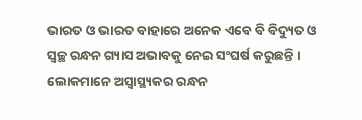ଭାରତ ଓ ଭାରତ ବାହାରେ ଅନେକ ଏବେ ବି ବିଦ୍ୟୁତ ଓ ସ୍ୱଚ୍ଛ ରନ୍ଧନ ଗ୍ୟାସ ଅଭାବକୁ ନେଇ ସଂଘର୍ଷ କରୁଛନ୍ତି । ଲୋକମାନେ ଅସ୍ୱାସ୍ଥ୍ୟକର ରନ୍ଧନ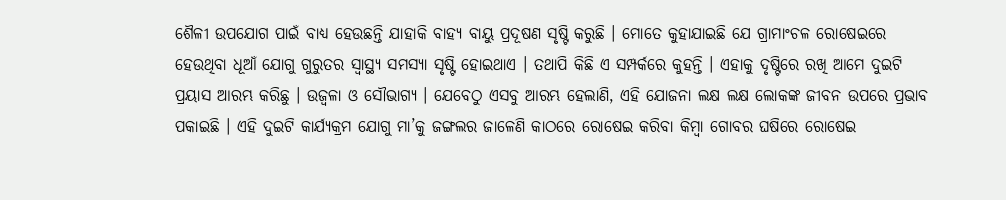ଶୈଳୀ ଉପଯୋଗ ପାଇଁ ବାଧ୍ୟ ହେଉଛନ୍ତି ଯାହାକି ବାହ୍ୟ ବାୟୁ ପ୍ରଦୂଷଣ ସୃଷ୍ଟି କରୁଛି । ମୋତେ କୁହାଯାଇଛି ଯେ ଗ୍ରାମାଂଚଳ ରୋଷେଇରେ ହେଉଥିବା ଧୂଆଁ ଯୋଗୁ ଗୁରୁତର ସ୍ୱାସ୍ଥ୍ୟ ସମସ୍ୟା ସୃଷ୍ଟି ହୋଇଥାଏ । ତଥାପି କିଛି ଏ ସମ୍ପର୍କରେ କୁହନ୍ତି । ଏହାକୁ ଦୃଷ୍ଟିରେ ରଖି ଆମେ ଦୁଇଟି ପ୍ରୟାସ ଆରମ୍ଭ କରିଛୁ । ଉଜ୍ୱଳା ଓ ସୌଭାଗ୍ୟ । ଯେବେଠୁ ଏସବୁ ଆରମ୍ଭ ହେଲାଣି, ଏହି ଯୋଜନା ଲକ୍ଷ ଲକ୍ଷ ଲୋକଙ୍କ ଜୀବନ ଉପରେ ପ୍ରଭାବ ପକାଇଛି । ଏହି ଦୁଇଟି କାର୍ଯ୍ୟକ୍ରମ ଯୋଗୁ ମା’କୁ ଜଙ୍ଗଲର ଜାଳେଣି କାଠରେ ରୋଷେଇ କରିବା କିମ୍ବା ଗୋବର ଘଷିରେ ରୋଷେଇ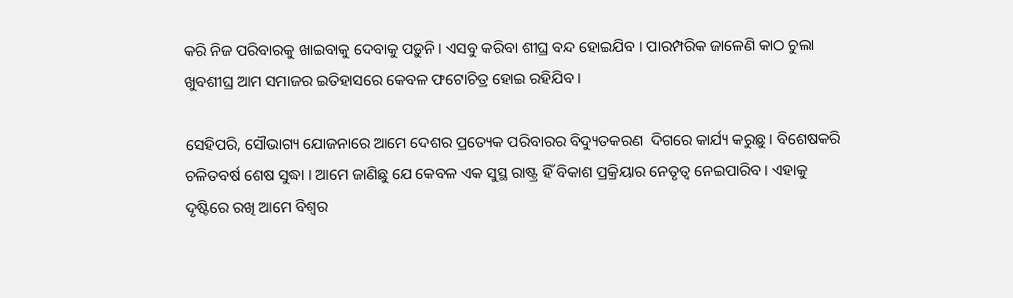କରି ନିଜ ପରିବାରକୁ ଖାଇବାକୁ ଦେବାକୁ ପଡ଼ୁନି । ଏସବୁ କରିବା ଶୀଘ୍ର ବନ୍ଦ ହୋଇଯିବ । ପାରମ୍ପରିକ ଜାଳେଣି କାଠ ଚୁଲା ଖୁବଶୀଘ୍ର ଆମ ସମାଜର ଇତିହାସରେ କେବଳ ଫଟୋଚିତ୍ର ହୋଇ ରହିଯିବ ।

ସେହିପରି, ସୌଭାଗ୍ୟ ଯୋଜନାରେ ଆମେ ଦେଶର ପ୍ରତ୍ୟେକ ପରିବାରର ବିଦ୍ୟୁତକରଣ  ଦିଗରେ କାର୍ଯ୍ୟ କରୁଛୁ । ବିଶେଷକରି ଚଳିତବର୍ଷ ଶେଷ ସୁଦ୍ଧା । ଆମେ ଜାଣିଛୁ ଯେ କେବଳ ଏକ ସୁସ୍ଥ ରାଷ୍ଟ୍ର ହିଁ ବିକାଶ ପ୍ରକ୍ରିୟାର ନେତୃତ୍ୱ ନେଇପାରିବ । ଏହାକୁ ଦୃଷ୍ଟିରେ ରଖି ଆମେ ବିଶ୍ୱର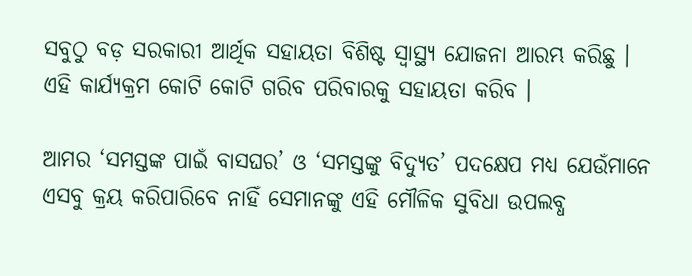ସବୁଠୁ ବଡ଼ ସରକାରୀ ଆର୍ଥିକ ସହାୟତା ବିଶିଷ୍ଟ ସ୍ୱାସ୍ଥ୍ୟ ଯୋଜନା ଆରମ୍ଭ କରିଛୁ । ଏହି କାର୍ଯ୍ୟକ୍ରମ କୋଟି କୋଟି ଗରିବ ପରିବାରକୁ ସହାୟତା କରିବ ।

ଆମର ‘ସମସ୍ତଙ୍କ ପାଇଁ ବାସଘର’ ଓ ‘ସମସ୍ତଙ୍କୁ ବିଦ୍ୟୁତ’ ପଦକ୍ଷେପ ମଧ୍ୟ ଯେଉଁମାନେ ଏସବୁ କ୍ରୟ କରିପାରିବେ ନାହିଁ ସେମାନଙ୍କୁ ଏହି ମୌଳିକ ସୁବିଧା ଉପଲବ୍ଧ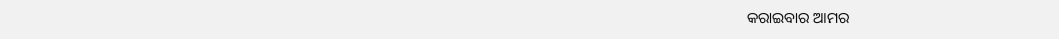କରାଇବାର ଆମର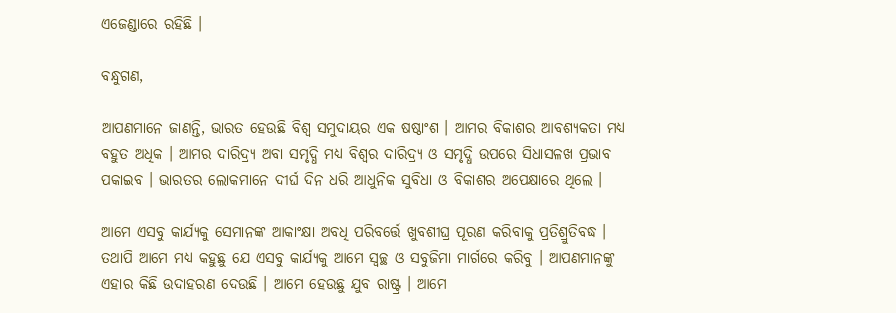ଏଜେଣ୍ଡାରେ ରହିଛି ।

ବନ୍ଧୁଗଣ,

ଆପଣମାନେ ଜାଣନ୍ତି, ଭାରତ ହେଉଛି ବିଶ୍ୱ ସମୁଦାୟର ଏକ ଷଷ୍ଠାଂଶ । ଆମର ବିକାଶର ଆବଶ୍ୟକତା ମଧ୍ୟ ବହୁତ ଅଧିକ । ଆମର ଦାରିଦ୍ର୍ୟ ଅବା ସମୃଦ୍ଧି ମଧ୍ୟ ବିଶ୍ୱର ଦାରିଦ୍ର୍ୟ ଓ ସମୃଦ୍ଧି ଉପରେ ସିଧାସଳଖ ପ୍ରଭାବ ପକାଇବ । ଭାରତର ଲୋକମାନେ ଦୀର୍ଘ ଦିନ ଧରି ଆଧୁନିକ ସୁବିଧା ଓ ବିକାଶର ଅପେକ୍ଷାରେ ଥିଲେ ।

ଆମେ ଏସବୁ କାର୍ଯ୍ୟକୁ ସେମାନଙ୍କ ଆକାଂକ୍ଷା ଅବଧି ପରିବର୍ତ୍ତେ ଖୁବଶୀଘ୍ର ପୂରଣ କରିବାକୁ ପ୍ରତିଶ୍ରୁତିବଦ୍ଧ । ତଥାପି ଆମେ ମଧ୍ୟ କହୁଛୁ ଯେ ଏସବୁ କାର୍ଯ୍ୟକୁ ଆମେ ସ୍ୱଚ୍ଛ ଓ ସବୁଜିମା ମାର୍ଗରେ କରିବୁ । ଆପଣମାନଙ୍କୁ ଏହାର କିଛି ଉଦାହରଣ ଦେଉଛି । ଆମେ ହେଉଛୁ ଯୁବ ରାଷ୍ଟ୍ର । ଆମେ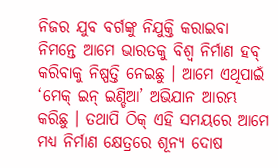ନିଜର ଯୁବ ବର୍ଗଙ୍କୁ ନିଯୁକ୍ତି କରାଇବା ନିମନ୍ତେ ଆମେ ଭାରତକୁ ବିଶ୍ୱ ନିର୍ମାଣ ହବ୍ କରିବାକୁ ନିଷ୍ପତ୍ତି ନେଇଛୁ । ଆମେ ଏଥିପାଇଁ ‘ମେକ୍ ଇନ୍ ଇଣ୍ଡିଆ’ ଅଭିଯାନ ଆରମ୍ଭ କରିଛୁ । ତଥାପି ଠିକ୍ ଏହି ସମୟରେ ଆମେ ମଧ୍ୟ ନିର୍ମାଣ କ୍ଷେତ୍ରରେ ଶୂନ୍ୟ ଦୋଷ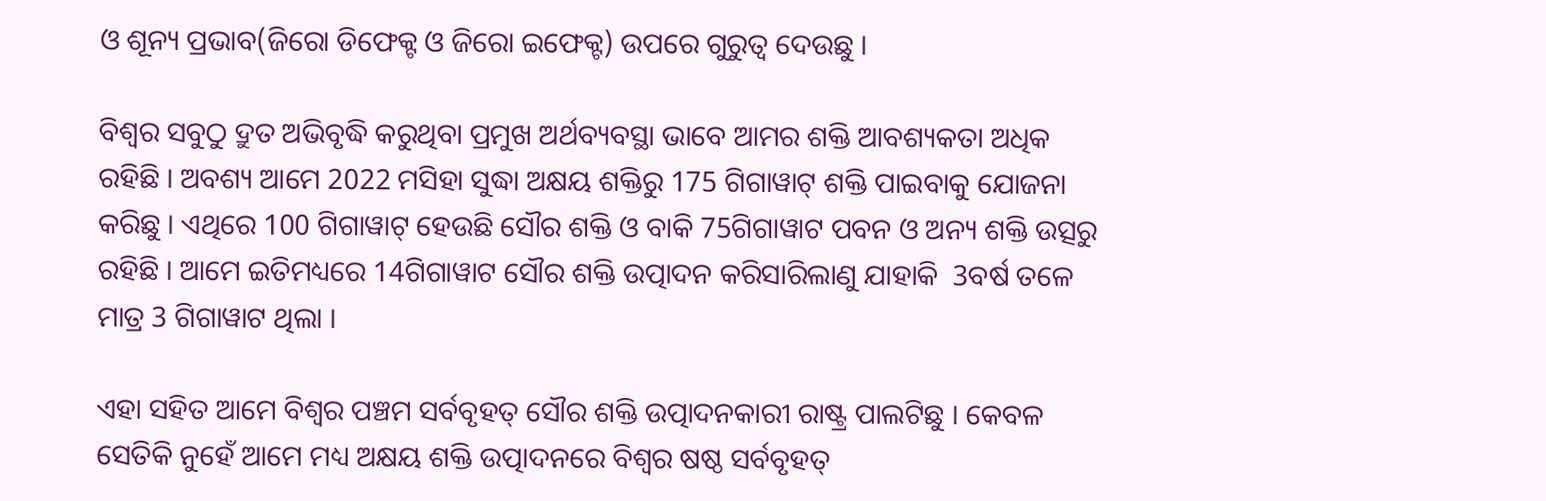ଓ ଶୂନ୍ୟ ପ୍ରଭାବ(ଜିରୋ ଡିଫେକ୍ଟ ଓ ଜିରୋ ଇଫେକ୍ଟ) ଉପରେ ଗୁରୁତ୍ୱ ଦେଉଛୁ ।

ବିଶ୍ୱର ସବୁଠୁ ଦ୍ରୁତ ଅଭିବୃଦ୍ଧି କରୁଥିବା ପ୍ରମୁଖ ଅର୍ଥବ୍ୟବସ୍ଥା ଭାବେ ଆମର ଶକ୍ତି ଆବଶ୍ୟକତା ଅଧିକ ରହିଛି । ଅବଶ୍ୟ ଆମେ 2022 ମସିହା ସୁଦ୍ଧା ଅକ୍ଷୟ ଶକ୍ତିରୁ 175 ଗିଗାୱାଟ୍ ଶକ୍ତି ପାଇବାକୁ ଯୋଜନା କରିଛୁ । ଏଥିରେ 100 ଗିଗାୱାଟ୍ ହେଉଛି ସୌର ଶକ୍ତି ଓ ବାକି 75ଗିଗାୱାଟ ପବନ ଓ ଅନ୍ୟ ଶକ୍ତି ଉତ୍ସରୁ ରହିଛି । ଆମେ ଇତିମଧ୍ୟରେ 14ଗିଗାୱାଟ ସୌର ଶକ୍ତି ଉତ୍ପାଦନ କରିସାରିଲାଣୁ ଯାହାକି  3ବର୍ଷ ତଳେ ମାତ୍ର 3 ଗିଗାୱାଟ ଥିଲା ।

ଏହା ସହିତ ଆମେ ବିଶ୍ୱର ପଞ୍ଚମ ସର୍ବବୃହତ୍ ସୌର ଶକ୍ତି ଉତ୍ପାଦନକାରୀ ରାଷ୍ଟ୍ର ପାଲଟିଛୁ । କେବଳ ସେତିକି ନୁହେଁ ଆମେ ମଧ୍ୟ ଅକ୍ଷୟ ଶକ୍ତି ଉତ୍ପାଦନରେ ବିଶ୍ୱର ଷଷ୍ଠ ସର୍ବବୃହତ୍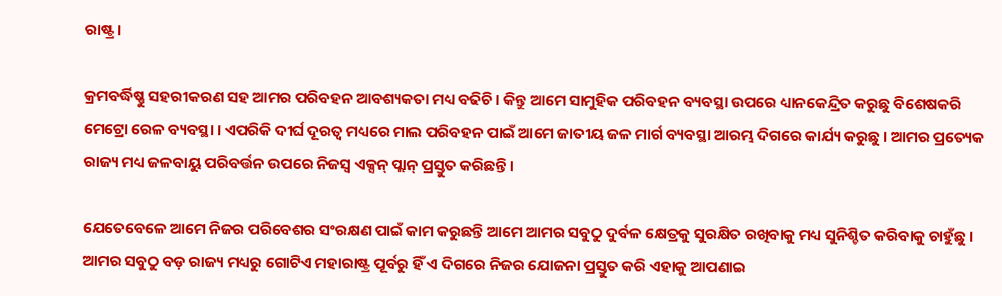ରାଷ୍ଟ୍ର ।

କ୍ରମବର୍ଦ୍ଧିଷ୍ଣୁ ସହରୀକରଣ ସହ ଆମର ପରିବହନ ଆବଶ୍ୟକତା ମଧ୍ୟ ବଢିଚି । କିନ୍ତୁ ଆମେ ସାମୁହିକ ପରିବହନ ବ୍ୟବସ୍ଥା ଉପରେ ଧ୍ୟାନକେନ୍ଦ୍ରିତ କରୁଛୁ ବିଶେଷକରି ମେଟ୍ରୋ ରେଳ ବ୍ୟବସ୍ଥା । ଏପରିକି ଦୀର୍ଘ ଦୂରତ୍ୱ ମଧ୍ୟରେ ମାଲ ପରିବହନ ପାଇଁ ଆମେ ଜାତୀୟ ଜଳ ମାର୍ଗ ବ୍ୟବସ୍ଥା ଆରମ୍ଭ ଦିଗରେ କାର୍ଯ୍ୟ କରୁଛୁ । ଆମର ପ୍ରତ୍ୟେକ ରାଜ୍ୟ ମଧ୍ୟ ଜଳବାୟୁ ପରିବର୍ତ୍ତନ ଉପରେ ନିଜସ୍ୱ ଏକ୍ସନ୍ ପ୍ଲାନ୍ ପ୍ରସ୍ତୁତ କରିଛନ୍ତି ।

ଯେତେବେଳେ ଆମେ ନିଜର ପରିବେଶର ସଂରକ୍ଷଣ ପାଇଁ କାମ କରୁଛନ୍ତି ଆମେ ଆମର ସବୁଠୁ ଦୁର୍ବଳ କ୍ଷେତ୍ରକୁ ସୁରକ୍ଷିତ ରଖିବାକୁ ମଧ୍ୟ ସୁନିଶ୍ଚିତ କରିବାକୁ ଚାହୁଁଛୁ । ଆମର ସବୁଠୁ ବଡ଼ ରାଜ୍ୟ ମଧ୍ୟରୁ ଗୋଟିଏ ମହାରାଷ୍ଟ୍ର ପୂର୍ବରୁ ହିଁ ଏ ଦିଗରେ ନିଜର ଯୋଜନା ପ୍ରସ୍ତୁତ କରି ଏହାକୁ ଆପଣାଇ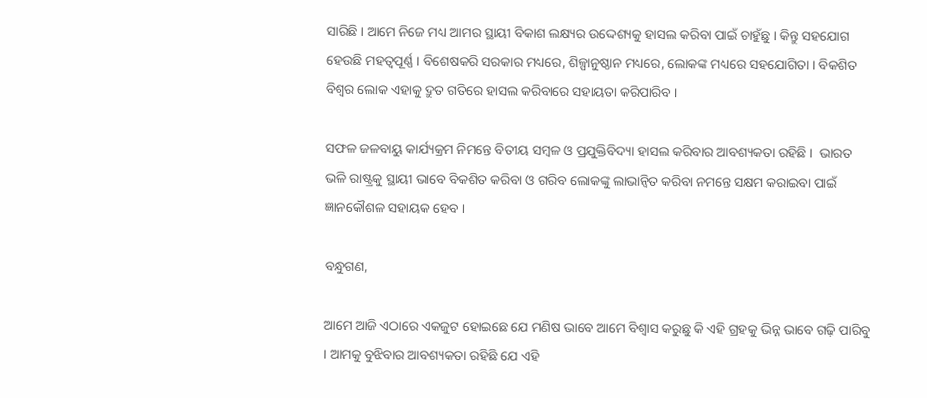ସାରିଛି । ଆମେ ନିଜେ ମଧ୍ୟ ଆମର ସ୍ଥାୟୀ ବିକାଶ ଲକ୍ଷ୍ୟର ଉଦ୍ଦେଶ୍ୟକୁ ହାସଲ କରିବା ପାଇଁ ଚାହୁଁଛୁ । କିନ୍ତୁ ସହଯୋଗ ହେଉଛି ମହତ୍ୱପୂର୍ଣ୍ଣ । ବିଶେଷକରି ସରକାର ମଧ୍ୟରେ, ଶିଳ୍ପାନୁଷ୍ଠାନ ମଧ୍ୟରେ, ଲୋକଙ୍କ ମଧ୍ୟରେ ସହଯୋଗିତା । ବିକଶିତ ବିଶ୍ୱର ଲୋକ ଏହାକୁ ଦ୍ରୁତ ଗତିରେ ହାସଲ କରିବାରେ ସହାୟତା କରିପାରିବ ।

ସଫଳ ଜଳବାୟୁ କାର୍ଯ୍ୟକ୍ରମ ନିମନ୍ତେ ବିତୀୟ ସମ୍ବଳ ଓ ପ୍ରଯୁକ୍ତିବିଦ୍ୟା ହାସଲ କରିବାର ଆବଶ୍ୟକତା ରହିଛି ।  ଭାରତ ଭଳି ରାଷ୍ଟ୍ରକୁ ସ୍ଥାୟୀ ଭାବେ ବିକଶିତ କରିବା ଓ ଗରିବ ଲୋକଙ୍କୁ ଲାଭାନ୍ୱିତ କରିବା ନମନ୍ତେ ସକ୍ଷମ କରାଇବା ପାଇଁ ଜ୍ଞାନକୌଶଳ ସହାୟକ ହେବ ।

ବନ୍ଧୁଗଣ,

ଆମେ ଆଜି ଏଠାରେ ଏକଜୁଟ ହୋଇଛେ ଯେ ମଣିଷ ଭାବେ ଆମେ ବିଶ୍ୱାସ କରୁଛୁ କି ଏହି ଗ୍ରହକୁ ଭିନ୍ନ ଭାବେ ଗଢ଼ି ପାରିବୁ । ଆମକୁ ବୁଝିବାର ଆବଶ୍ୟକତା ରହିଛି ଯେ ଏହି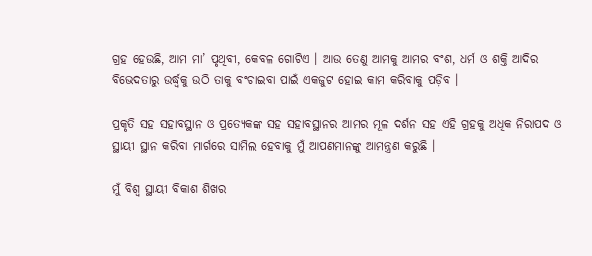ଗ୍ରହ ହେଉଛି, ଆମ ମା’ ପୃଥିବୀ, କେବଳ ଗୋଟିଏ । ଆଉ ତେଣୁ ଆମକୁ ଆମର ବଂଶ, ଧର୍ମ ଓ ଶକ୍ତି ଆଦିର ବିଭେଦତାରୁ ଉର୍ଦ୍ଧ୍ଵକୁ ଉଠି ତାକୁ ବଂଚାଇବା ପାଇଁ ଏକଜୁଟ ହୋଇ କାମ କରିବାକୁ ପଡ଼ିବ ।

ପ୍ରକୃତି ସହ ସହାବସ୍ଥାନ ଓ ପ୍ରତ୍ୟେକଙ୍କ ସହ ସହାବସ୍ଥାନର ଆମର ମୂଳ ଦର୍ଶନ ସହ ଏହି ଗ୍ରହକୁ ଅଧିକ ନିରାପଦ ଓ ସ୍ଥାୟୀ ସ୍ଥାନ କରିବା ମାର୍ଗରେ ସାମିଲ ହେବାକୁ ମୁଁ ଆପଣମାନଙ୍କୁ ଆମନ୍ତ୍ରଣ କରୁଛି ।

ମୁଁ ବିଶ୍ୱ ସ୍ଥାୟୀ ବିକାଶ ଶିଖର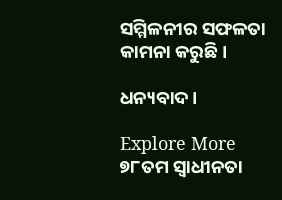ସମ୍ମିଳନୀର ସଫଳତା କାମନା କରୁଛି ।

ଧନ୍ୟବାଦ ।

Explore More
୭୮ତମ ସ୍ୱାଧୀନତା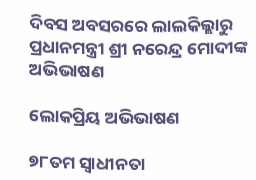ଦିବସ ଅବସରରେ ଲାଲକିଲ୍ଲାରୁ ପ୍ରଧାନମନ୍ତ୍ରୀ ଶ୍ରୀ ନରେନ୍ଦ୍ର ମୋଦୀଙ୍କ ଅଭିଭାଷଣ

ଲୋକପ୍ରିୟ ଅଭିଭାଷଣ

୭୮ତମ ସ୍ୱାଧୀନତା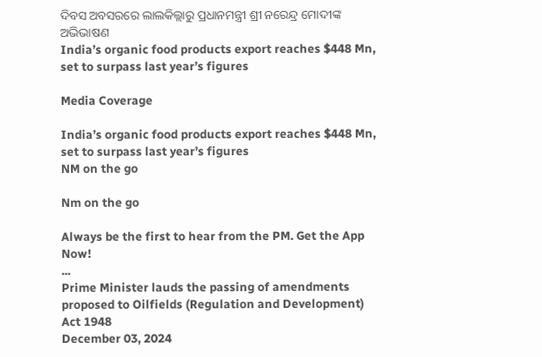ଦିବସ ଅବସରରେ ଲାଲକିଲ୍ଲାରୁ ପ୍ରଧାନମନ୍ତ୍ରୀ ଶ୍ରୀ ନରେନ୍ଦ୍ର ମୋଦୀଙ୍କ ଅଭିଭାଷଣ
India’s organic food products export reaches $448 Mn, set to surpass last year’s figures

Media Coverage

India’s organic food products export reaches $448 Mn, set to surpass last year’s figures
NM on the go

Nm on the go

Always be the first to hear from the PM. Get the App Now!
...
Prime Minister lauds the passing of amendments proposed to Oilfields (Regulation and Development) Act 1948
December 03, 2024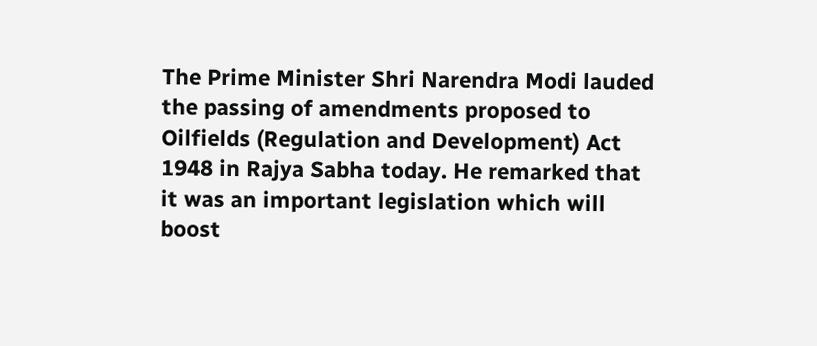The Prime Minister Shri Narendra Modi lauded the passing of amendments proposed to Oilfields (Regulation and Development) Act 1948 in Rajya Sabha today. He remarked that it was an important legislation which will boost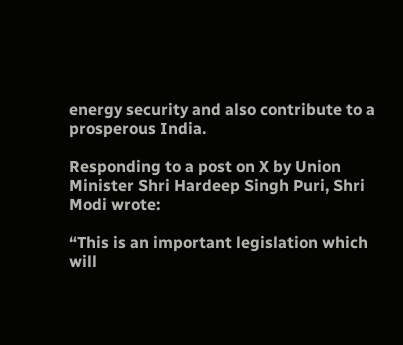energy security and also contribute to a prosperous India.

Responding to a post on X by Union Minister Shri Hardeep Singh Puri, Shri Modi wrote:

“This is an important legislation which will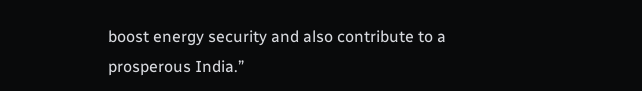boost energy security and also contribute to a prosperous India.”